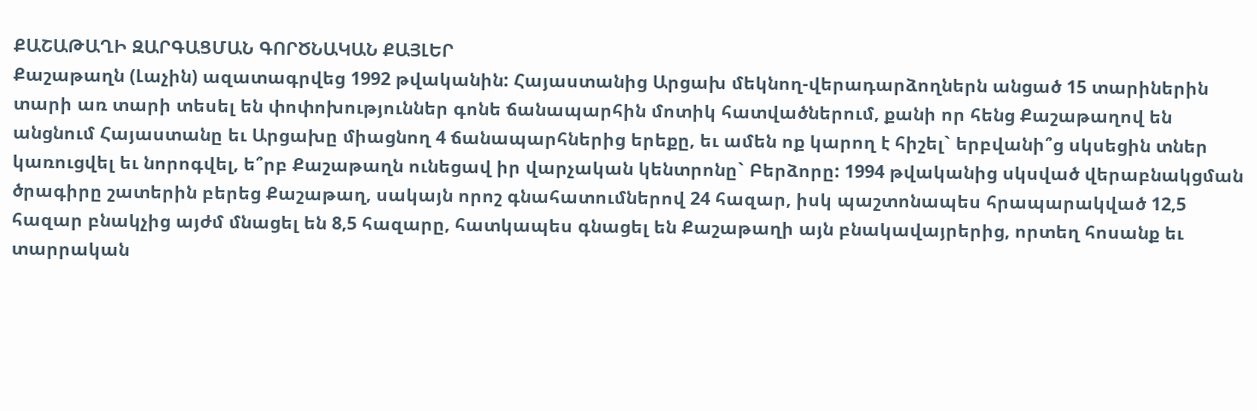ՔԱՇԱԹԱՂԻ ԶԱՐԳԱՑՄԱՆ ԳՈՐԾՆԱԿԱՆ ՔԱՅԼԵՐ
Քաշաթաղն (Լաչին) ազատագրվեց 1992 թվականին: Հայաստանից Արցախ մեկնող-վերադարձողներն անցած 15 տարիներին տարի առ տարի տեսել են փոփոխություններ գոնե ճանապարհին մոտիկ հատվածներում, քանի որ հենց Քաշաթաղով են անցնում Հայաստանը եւ Արցախը միացնող 4 ճանապարհներից երեքը, եւ ամեն ոք կարող է հիշել` երբվանի՞ց սկսեցին տներ կառուցվել եւ նորոգվել, ե՞րբ Քաշաթաղն ունեցավ իր վարչական կենտրոնը` Բերձորը: 1994 թվականից սկսված վերաբնակցման ծրագիրը շատերին բերեց Քաշաթաղ, սակայն որոշ գնահատումներով 24 հազար, իսկ պաշտոնապես հրապարակված 12,5 հազար բնակչից այժմ մնացել են 8,5 հազարը, հատկապես գնացել են Քաշաթաղի այն բնակավայրերից, որտեղ հոսանք եւ տարրական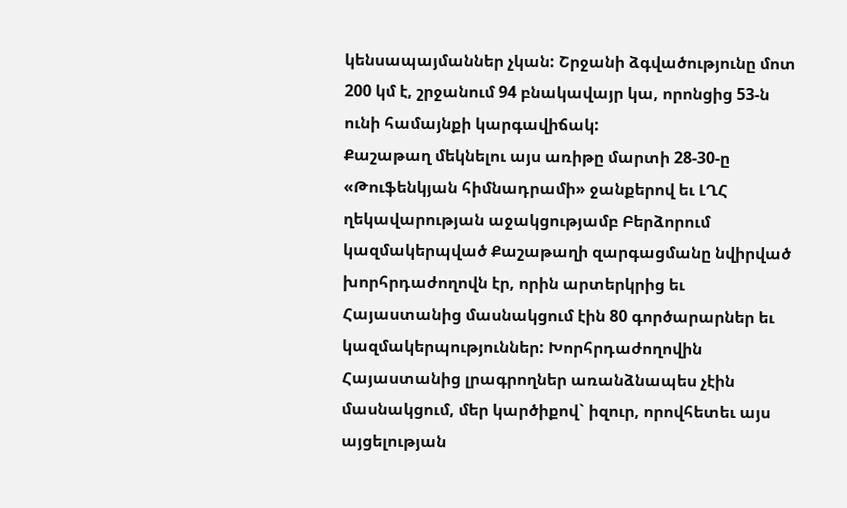կենսապայմաններ չկան: Շրջանի ձգվածությունը մոտ 200 կմ է, շրջանում 94 բնակավայր կա, որոնցից 53-ն ունի համայնքի կարգավիճակ:
Քաշաթաղ մեկնելու այս առիթը մարտի 28-30-ը «Թուֆենկյան հիմնադրամի» ջանքերով եւ ԼՂՀ ղեկավարության աջակցությամբ Բերձորում կազմակերպված Քաշաթաղի զարգացմանը նվիրված խորհրդաժողովն էր, որին արտերկրից եւ Հայաստանից մասնակցում էին 80 գործարարներ եւ կազմակերպություններ: Խորհրդաժողովին Հայաստանից լրագրողներ առանձնապես չէին մասնակցում, մեր կարծիքով` իզուր, որովհետեւ այս այցելության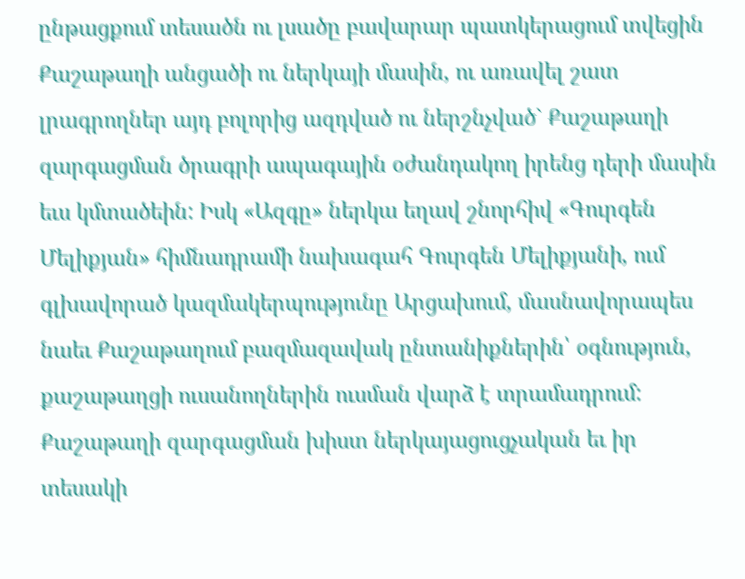ընթացքում տեսածն ու լսածը բավարար պատկերացում տվեցին Քաշաթաղի անցածի ու ներկայի մասին, ու առավել շատ լրագրողներ այդ բոլորից ազդված ու ներշնչված` Քաշաթաղի զարգացման ծրագրի ապագային օժանդակող իրենց դերի մասին եւս կմտածեին: Իսկ «Ազգը» ներկա եղավ շնորհիվ «Գուրգեն Մելիքյան» հիմնադրամի նախագահ Գուրգեն Մելիքյանի, ում գլխավորած կազմակերպությունը Արցախում, մասնավորապես նաեւ Քաշաթաղում բազմազավակ ընտանիքներին՝ օգնություն, քաշաթաղցի ուսանողներին ուսման վարձ է տրամադրում:
Քաշաթաղի զարգացման խիստ ներկայացուցչական եւ իր տեսակի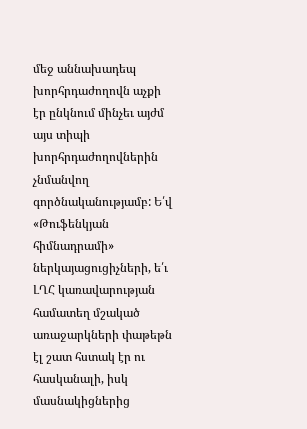մեջ աննախադեպ խորհրդաժողովն աչքի էր ընկնում մինչեւ այժմ այս տիպի խորհրդաժողովներին չնմանվող գործնականությամբ: Ե՛վ «Թուֆենկյան հիմնադրամի» ներկայացուցիչների, ե՛ւ ԼՂՀ կառավարության համատեղ մշակած առաջարկների փաթեթն էլ շատ հստակ էր ու հասկանալի, իսկ մասնակիցներից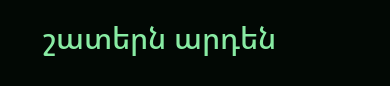շատերն արդեն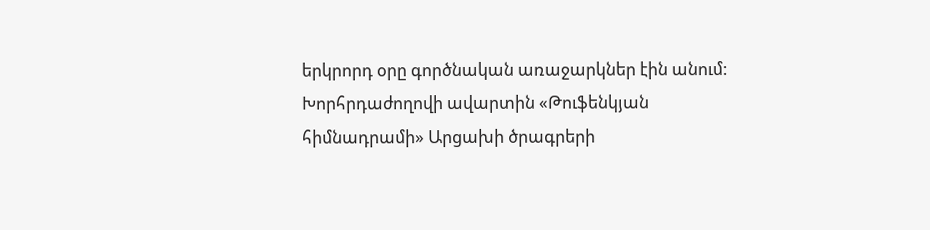երկրորդ օրը գործնական առաջարկներ էին անում: Խորհրդաժողովի ավարտին «Թուֆենկյան հիմնադրամի» Արցախի ծրագրերի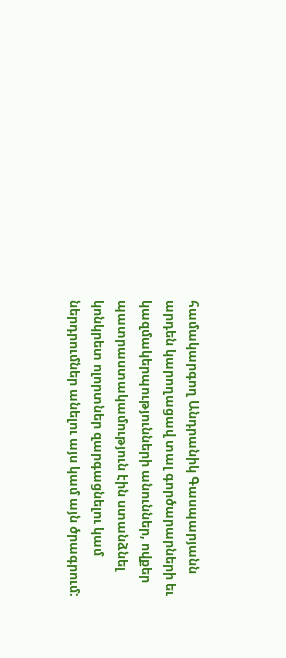համակարգող Անդրանիկ Գասպարյանն արդեն կարողացավ տալ գործարարների եւ կազմակերպությունների անուններ, ովքեր պատրաստակամություն էին ստանձնել կոնկրետ ոլորտներ զարգացնելու կամ ներդրումներ անելու այս կամ այն ծրագրում: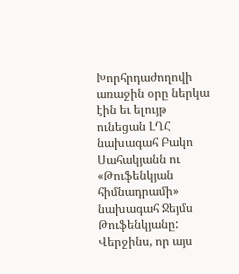Խորհրդաժողովի առաջին օրը ներկա էին եւ ելույթ ունեցան ԼՂՀ նախագահ Բակո Սահակյանն ու «Թուֆենկյան հիմնադրամի» նախագահ Ջեյմս Թուֆենկյանը: Վերջինս, որ այս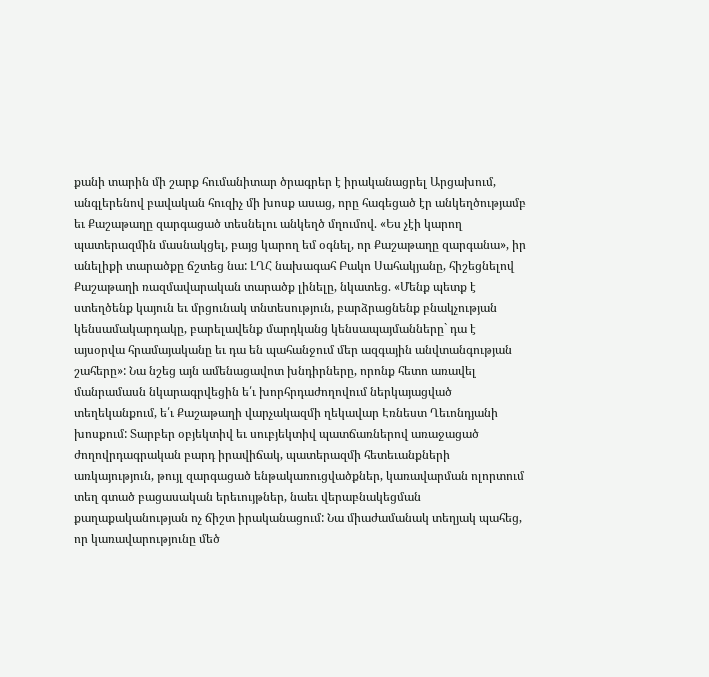քանի տարին մի շարք հումանիտար ծրագրեր է իրականացրել Արցախում, անգլերենով բավական հուզիչ մի խոսք ասաց, որը հագեցած էր անկեղծությամբ եւ Քաշաթաղը զարգացած տեսնելու անկեղծ մղումով. «Ես չէի կարող պատերազմին մասնակցել, բայց կարող եմ օգնել, որ Քաշաթաղը զարգանա», իր անելիքի տարածքը ճշտեց նա: ԼՂՀ նախագահ Բակո Սահակյանը, հիշեցնելով Քաշաթաղի ռազմավարական տարածք լինելը, նկատեց. «Մենք պետք է ստեղծենք կայուն եւ մրցունակ տնտեսություն, բարձրացնենք բնակչության կենսամակարդակը, բարելավենք մարդկանց կենսապայմանները` դա է այսօրվա հրամայականը եւ դա են պահանջում մեր ազգային անվտանգության շահերը»: Նա նշեց այն ամենացավոտ խնդիրները, որոնք հետո առավել մանրամասն նկարագրվեցին ե՛ւ խորհրդաժողովում ներկայացված տեղեկանքում, ե՛ւ Քաշաթաղի վարչակազմի ղեկավար Էռնեստ Ղեւոնդյանի խոսքում: Տարբեր օբյեկտիվ եւ սուբյեկտիվ պատճառներով առաջացած ժողովրդագրական բարդ իրավիճակ, պատերազմի հետեւանքների առկայություն, թույլ զարգացած ենթակառուցվածքներ, կառավարման ոլորտում տեղ գտած բացասական երեւույթներ, նաեւ վերաբնակեցման քաղաքականության ոչ ճիշտ իրականացում: Նա միաժամանակ տեղյակ պահեց, որ կառավարությունը մեծ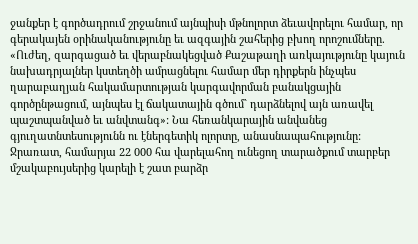ջանքեր է գործադրում շրջանում այնպիսի մթնոլորտ ձեւավորելու համար, որ գերակայեն օրինականությունը եւ ազգային շահերից բխող որոշումները. «Ուժեղ, զարգացած եւ վերաբնակեցված Քաշաթաղի առկայությունը կայուն նախադրյալներ կստեղծի ամրացնելու համար մեր դիրքերն ինչպես ղարաբաղյան հակամարտության կարգավորման բանակցային գործընթացում, այնպես էլ ճակատային գծում` դարձնելով այն առավել պաշտպանված եւ անվտանգ»: Նա հեռանկարային անվանեց գյուղատնտեսությունն ու էներգետիկ ոլորտը, անասնապահությունը: Ջրառատ, համարյա 22 000 հա վարելահող ունեցող տարածքում տարբեր մշակաբույսերից կարելի է շատ բարձր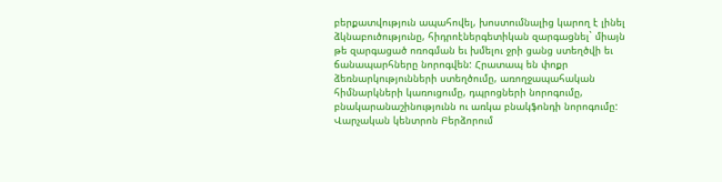բերքատվություն ապահովել, խոստումնալից կարող է լինել ձկնաբուծությունը, հիդրոէներգետիկան զարգացնել` միայն թե զարգացած ոռոգման եւ խմելու ջրի ցանց ստեղծվի եւ ճանապարհները նորոգվեն: Հրատապ են փոքր ձեռնարկությունների ստեղծումը, առողջապահական հիմնարկների կառուցումը, դպրոցների նորոգումը, բնակարանաշինությունն ու առկա բնակֆոնդի նորոգումը: Վարչական կենտրոն Բերձորում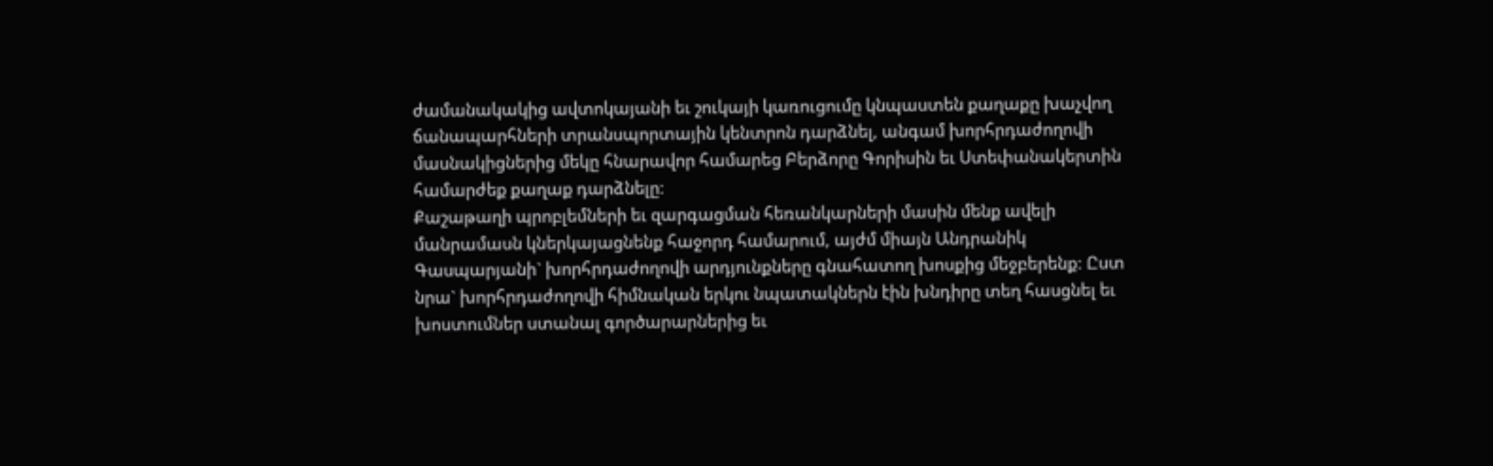ժամանակակից ավտոկայանի եւ շուկայի կառուցումը կնպաստեն քաղաքը խաչվող ճանապարհների տրանսպորտային կենտրոն դարձնել, անգամ խորհրդաժողովի մասնակիցներից մեկը հնարավոր համարեց Բերձորը Գորիսին եւ Ստեփանակերտին համարժեք քաղաք դարձնելը:
Քաշաթաղի պրոբլեմների եւ զարգացման հեռանկարների մասին մենք ավելի մանրամասն կներկայացնենք հաջորդ համարում, այժմ միայն Անդրանիկ Գասպարյանի` խորհրդաժողովի արդյունքները գնահատող խոսքից մեջբերենք: Ըստ նրա` խորհրդաժողովի հիմնական երկու նպատակներն էին խնդիրը տեղ հասցնել եւ խոստումներ ստանալ գործարարներից եւ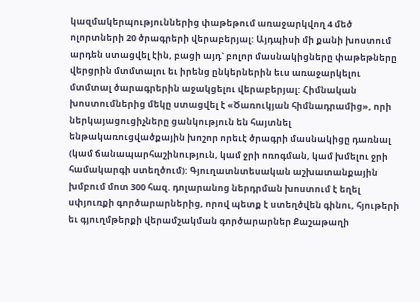կազմակերպություններից փաթեթում առաջարկվող 4 մեծ ոլորտների 20 ծրագրերի վերաբերյալ: Այդպիսի մի քանի խոստում արդեն ստացվել էին, բացի այդ` բոլոր մասնակիցները փաթեթները վերցրին մտմտալու եւ իրենց ընկերներին եւս առաջարկելու մտմտալ ծարագրերին աջակցելու վերաբերյալ: Հիմնական խոստումներից մեկը ստացվել է «Ծառուկյան հիմնադրամից», որի ներկայացուցիչները ցանկություն են հայտնել ենթակառուցվածքային խոշոր որեւէ ծրագրի մասնակիցը դառնալ (կամ ճանապարհաշինություն, կամ ջրի ոռոգման, կամ խմելու ջրի համակարգի ստեղծում): Գյուղատնտեսական աշխատանքային խմբում մոտ 300 հազ. դոլարանոց ներդրման խոստում է եղել սփյուռքի գործարարներից, որով պետք է ստեղծվեն գինու, հյութերի եւ գյուղմթերքի վերամշակման գործարարներ Քաշաթաղի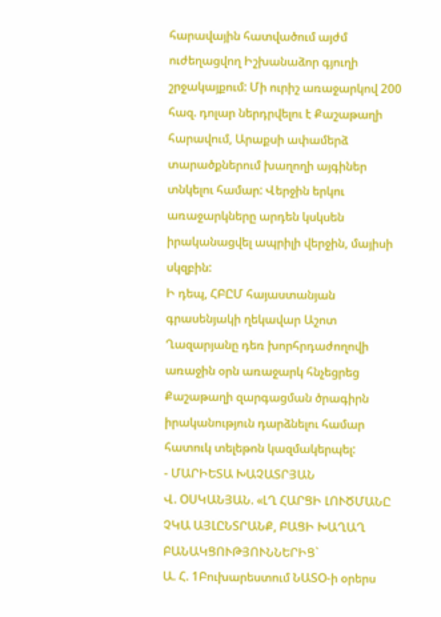հարավային հատվածում այժմ ուժեղացվող Իշխանաձոր գյուղի շրջակայքում: Մի ուրիշ առաջարկով 200 հազ. դոլար ներդրվելու է Քաշաթաղի հարավում, Արաքսի ափամերձ տարածքներում խաղողի այգիներ տնկելու համար: Վերջին երկու առաջարկները արդեն կսկսեն իրականացվել ապրիլի վերջին, մայիսի սկզբին:
Ի դեպ, ՀԲԸՄ հայաստանյան գրասենյակի ղեկավար Աշոտ Ղազարյանը դեռ խորհրդաժողովի առաջին օրն առաջարկ հնչեցրեց Քաշաթաղի զարգացման ծրագիրն իրականություն դարձնելու համար հատուկ տելեթոն կազմակերպել:
- ՄԱՐԻԵՏԱ ԽԱՉԱՏՐՅԱՆ
Վ. ՕՍԿԱՆՅԱՆ. «ԼՂ ՀԱՐՑԻ ԼՈՒԾՄԱՆԸ ՉԿԱ ԱՅԼԸՆՏՐԱՆՔ, ԲԱՑԻ ԽԱՂԱՂ ԲԱՆԱԿՑՈՒԹՅՈՒՆՆԵՐԻՑ`
Ա. Հ. 1Բուխարեստում ՆԱՏՕ-ի օրերս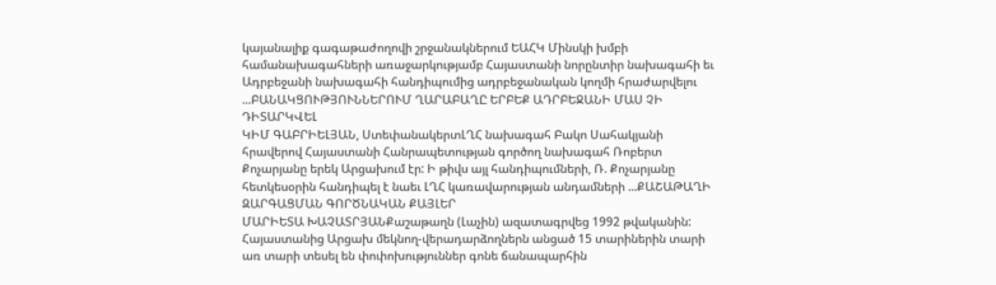կայանալիք գագաթաժողովի շրջանակներում ԵԱՀԿ Մինսկի խմբի համանախագահների առաջարկությամբ Հայաստանի նորընտիր նախագահի եւ Ադրբեջանի նախագահի հանդիպումից ադրբեջանական կողմի հրաժարվելու ...ԲԱՆԱԿՑՈՒԹՅՈՒՆՆԵՐՈՒՄ ՂԱՐԱԲԱՂԸ ԵՐԲԵՔ ԱԴՐԲԵՋԱՆԻ ՄԱՍ ՉԻ ԴԻՏԱՐԿՎԵԼ
ԿԻՄ ԳԱԲՐԻԵԼՅԱՆ, ՍտեփանակերտԼՂՀ նախագահ Բակո Սահակյանի հրավերով Հայաստանի Հանրապետության գործող նախագահ Ռոբերտ Քոչարյանը երեկ Արցախում էր: Ի թիվս այլ հանդիպումների, Ռ. Քոչարյանը հետկեսօրին հանդիպել է նաեւ ԼՂՀ կառավարության անդամների ...ՔԱՇԱԹԱՂԻ ԶԱՐԳԱՑՄԱՆ ԳՈՐԾՆԱԿԱՆ ՔԱՅԼԵՐ
ՄԱՐԻԵՏԱ ԽԱՉԱՏՐՅԱՆՔաշաթաղն (Լաչին) ազատագրվեց 1992 թվականին: Հայաստանից Արցախ մեկնող-վերադարձողներն անցած 15 տարիներին տարի առ տարի տեսել են փոփոխություններ գոնե ճանապարհին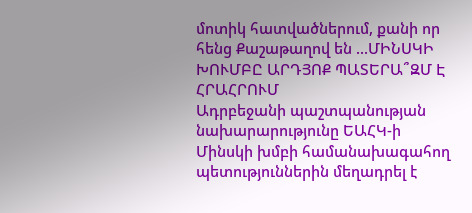մոտիկ հատվածներում, քանի որ հենց Քաշաթաղով են ...ՄԻՆՍԿԻ ԽՈՒՄԲԸ ԱՐԴՅՈՔ ՊԱՏԵՐԱ՞ԶՄ Է ՀՐԱՀՐՈՒՄ
Ադրբեջանի պաշտպանության նախարարությունը ԵԱՀԿ-ի Մինսկի խմբի համանախագահող պետություններին մեղադրել է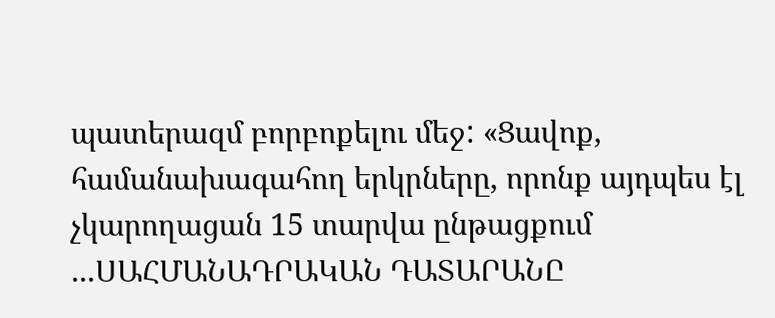պատերազմ բորբոքելու մեջ: «Ցավոք, համանախագահող երկրները, որոնք այդպես էլ չկարողացան 15 տարվա ընթացքում ...ՍԱՀՄԱՆԱԴՐԱԿԱՆ ԴԱՏԱՐԱՆԸ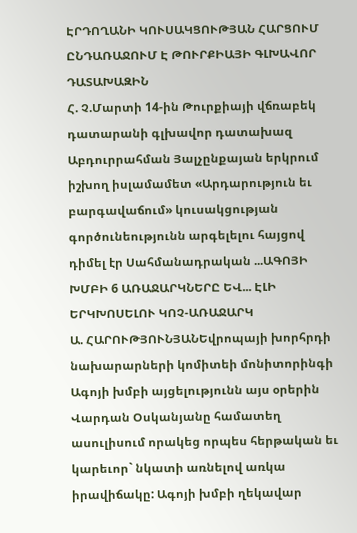ԷՐԴՈՂԱՆԻ ԿՈՒՍԱԿՑՈՒԹՅԱՆ ՀԱՐՑՈՒՄ ԸՆԴԱՌԱՋՈՒՄ Է ԹՈՒՐՔԻԱՅԻ ԳԼԽԱՎՈՐ ԴԱՏԱԽԱԶԻՆ
Հ. Չ.Մարտի 14-ին Թուրքիայի վճռաբեկ դատարանի գլխավոր դատախազ Աբդուրրահման Յալչընքայան երկրում իշխող իսլամամետ «Արդարություն եւ բարգավաճում» կուսակցության գործունեությունն արգելելու հայցով դիմել էր Սահմանադրական ...ԱԳՈՅԻ ԽՄԲԻ 6 ԱՌԱՋԱՐԿՆԵՐԸ ԵՎ... ԷԼԻ ԵՐԿԽՈՍԵԼՈՒ ԿՈՉ-ԱՌԱՋԱՐԿ
Ա. ՀԱՐՈՒԹՅՈՒՆՅԱՆԵվրոպայի խորհրդի նախարարների կոմիտեի մոնիտորինգի Ագոյի խմբի այցելությունն այս օրերին Վարդան Օսկանյանը համատեղ ասուլիսում որակեց որպես հերթական եւ կարեւոր` նկատի առնելով առկա իրավիճակը: Ագոյի խմբի ղեկավար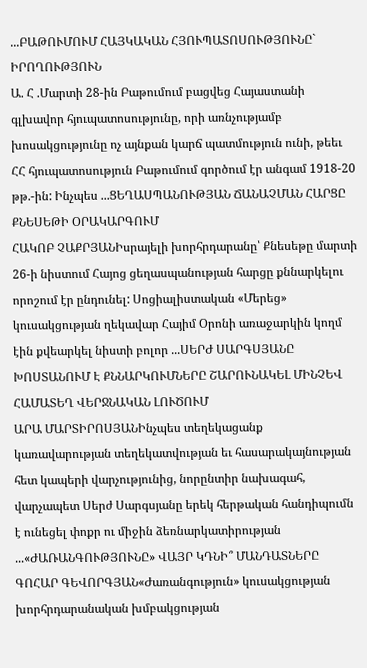...ԲԱԹՈՒՄՈՒՄ ՀԱՅԿԱԿԱՆ ՀՅՈՒՊԱՏՈՍՈՒԹՅՈՒՆԸ` ԻՐՈՂՈՒԹՅՈՒՆ
Ա. Հ .Մարտի 28-ին Բաթումում բացվեց Հայաստանի գլխավոր հյուպատոսությունը, որի առնչությամբ խոսակցությունը ոչ այնքան կարճ պատմություն ունի, թեեւ ՀՀ հյուպատոսություն Բաթումում գործում էր անգամ 1918-20 թթ.-ին: Ինչպես ...ՑԵՂԱՍՊԱՆՈՒԹՅԱՆ ՃԱՆԱՉՄԱՆ ՀԱՐՑԸ ՔՆԵՍԵԹԻ ՕՐԱԿԱՐԳՈՒՄ
ՀԱԿՈԲ ՉԱՔՐՅԱՆԻսրայելի խորհրդարանը՝ Քնեսեթը մարտի 26-ի նիստում Հայոց ցեղասպանության հարցը քննարկելու որոշում էր ընդունել: Սոցիալիստական «Մերեց» կուսակցության ղեկավար Հայիմ Օրոնի առաջարկին կողմ էին քվեարկել նիստի բոլոր ...ՍԵՐԺ ՍԱՐԳՍՅԱՆԸ ԽՈՍՏԱՆՈՒՄ Է ՔՆՆԱՐԿՈՒՄՆԵՐԸ ՇԱՐՈՒՆԱԿԵԼ ՄԻՆՉԵՎ ՀԱՄԱՏԵՂ ՎԵՐՋՆԱԿԱՆ ԼՈՒԾՈՒՄ
ԱՐԱ ՄԱՐՏԻՐՈՍՅԱՆԻնչպես տեղեկացանք կառավարության տեղեկատվության եւ հասարակայնության հետ կապերի վարչությունից, նորընտիր նախագահ, վարչապետ Սերժ Սարգսյանը երեկ հերթական հանդիպումն է ունեցել փոքր ու միջին ձեռնարկատիրության ...«ԺԱՌԱՆԳՈՒԹՅՈՒՆԸ» ՎԱՅՐ ԿԴՆԻ՞ ՄԱՆԴԱՏՆԵՐԸ
ԳՈՀԱՐ ԳԵՎՈՐԳՅԱՆ«Ժառանգություն» կուսակցության խորհրդարանական խմբակցության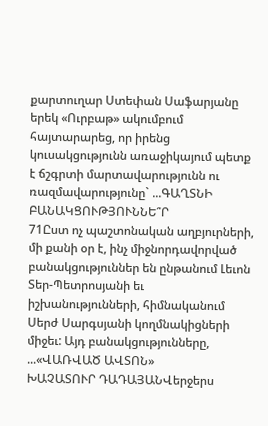քարտուղար Ստեփան Սաֆարյանը երեկ «Ուրբաթ» ակումբում հայտարարեց, որ իրենց կուսակցությունն առաջիկայում պետք է ճշգրտի մարտավարությունն ու ռազմավարությունը` ...ԳԱՂՏՆԻ ԲԱՆԱԿՑՈՒԹՅՈՒՆՆԵ՞Ր
71Ըստ ոչ պաշտոնական աղբյուրների, մի քանի օր է, ինչ միջնորդավորված բանակցություններ են ընթանում Լեւոն Տեր-Պետրոսյանի եւ իշխանությունների, հիմնականում Սերժ Սարգսյանի կողմնակիցների միջեւ: Այդ բանակցությունները, ...«ՎԱՌՎԱԾ ԱՎՏՈՆ»
ԽԱՉԱՏՈՒՐ ԴԱԴԱՅԱՆՎերջերս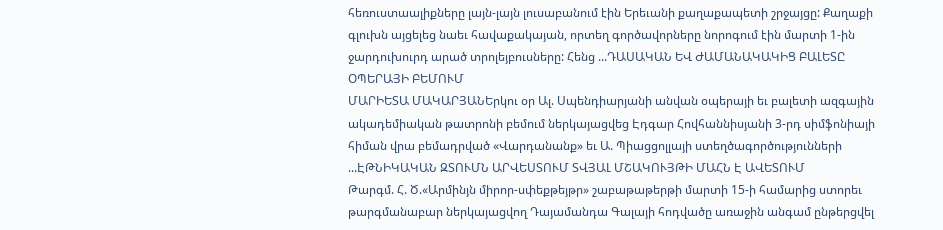հեռուստաալիքները լայն-լայն լուսաբանում էին Երեւանի քաղաքապետի շրջայցը: Քաղաքի գլուխն այցելեց նաեւ հավաքակայան, որտեղ գործավորները նորոգում էին մարտի 1-ին ջարդուխուրդ արած տրոլեյբուսները: Հենց ...ԴԱՍԱԿԱՆ ԵՎ ԺԱՄԱՆԱԿԱԿԻՑ ԲԱԼԵՏԸ ՕՊԵՐԱՅԻ ԲԵՄՈՒՄ
ՄԱՐԻԵՏԱ ՄԱԿԱՐՅԱՆԵրկու օր Ալ. Սպենդիարյանի անվան օպերայի եւ բալետի ազգային ակադեմիական թատրոնի բեմում ներկայացվեց Էդգար Հովհաննիսյանի 3-րդ սիմֆոնիայի հիման վրա բեմադրված «Վարդանանք» եւ Ա. Պիացցոլլայի ստեղծագործությունների ...ԷԹՆԻԿԱԿԱՆ ԶՏՈՒՄՆ ԱՐՎԵՍՏՈՒՄ ՏՎՅԱԼ ՄՇԱԿՈՒՅԹԻ ՄԱՀՆ Է ԱՎԵՏՈՒՄ
Թարգմ. Հ. Ծ.«Արմինյն միրոր-սփեքթեյթր» շաբաթաթերթի մարտի 15-ի համարից ստորեւ թարգմանաբար ներկայացվող Դայամանդա Գալայի հոդվածը առաջին անգամ ընթերցվել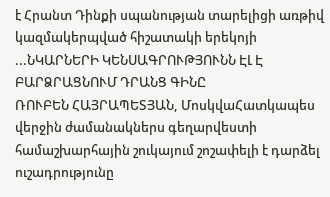է Հրանտ Դինքի սպանության տարելիցի առթիվ կազմակերպված հիշատակի երեկոյի ...ՆԿԱՐՆԵՐԻ ԿԵՆՍԱԳՐՈՒԹՅՈՒՆՆ ԷԼ Է ԲԱՐՁՐԱՑՆՈՒՄ ԴՐԱՆՑ ԳԻՆԸ
ՌՈՒԲԵՆ ՀԱՅՐԱՊԵՏՅԱՆ, ՄոսկվաՀատկապես վերջին ժամանակներս գեղարվեստի համաշխարհային շուկայում շոշափելի է դարձել ուշադրությունը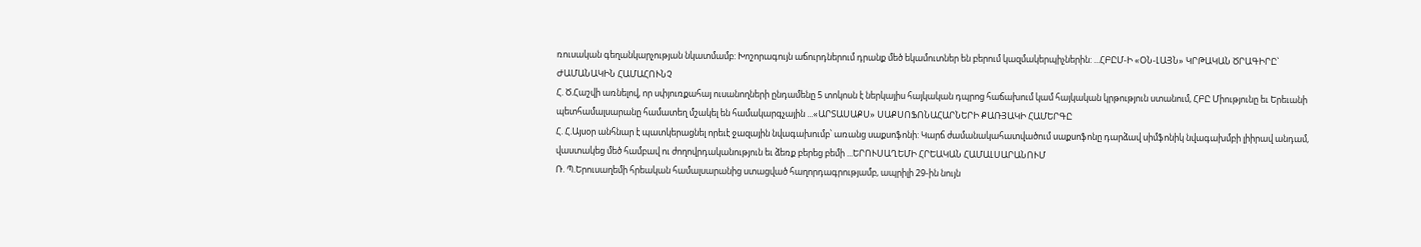ռուսական գեղանկարչության նկատմամբ: Խոշորագույն աճուրդներում դրանք մեծ եկամուտներ են բերում կազմակերպիչներին: ...ՀԲԸՄ-Ի «ՕՆ-ԼԱՅՆ» ԿՐԹԱԿԱՆ ԾՐԱԳԻՐԸ` ԺԱՄԱՆԱԿԻՆ ՀԱՄԱՀՈՒՆՉ
Հ. Ծ.Հաշվի առնելով, որ սփյուռքահայ ուսանողների ընդամենը 5 տոկոսն է ներկայիս հայկական դպրոց հաճախում կամ հայկական կրթություն ստանում, ՀԲԸ Միությունը եւ Երեւանի պետհամալսարանը համատեղ մշակել են համակարգչային ...«ԱՐՏԱՍԱՔՍ» ՍԱՔՍՈՖՈՆԱՀԱՐՆԵՐԻ ՔԱՌՅԱԿԻ ՀԱՄԵՐԳԸ
Հ. Հ.Այսօր անհնար է պատկերացնել որեւէ ջազային նվագախումբ՝ առանց սաքսոֆոնի: Կարճ ժամանակահատվածում սաքսոֆոնը դարձավ սիմֆոնիկ նվագախմբի լիիրավ անդամ, վաստակեց մեծ համբավ ու ժողովրդականություն եւ ձեռք բերեց բեմի ...ԵՐՈՒՍԱՂԵՄԻ ՀՐԵԱԿԱՆ ՀԱՄԱԼՍԱՐԱՆՈՒՄ
Ռ. Պ.Երուսաղեմի հրեական համալսարանից ստացված հաղորդագրությամբ, ապրիլի 29-ին նույն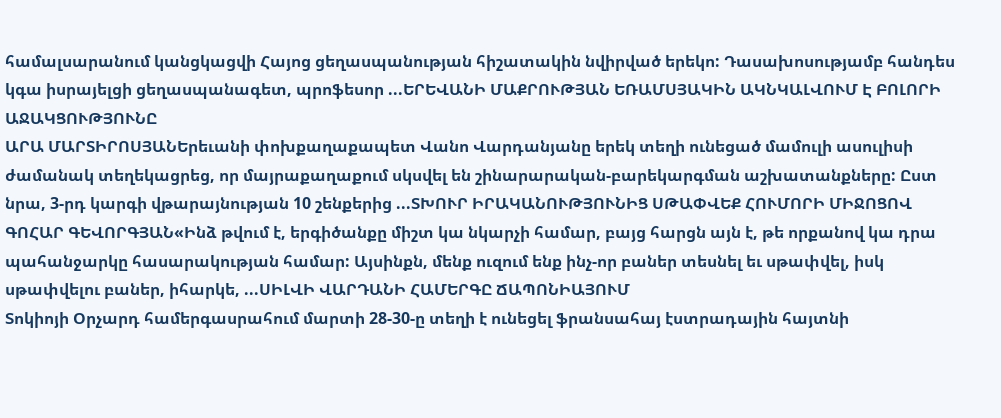համալսարանում կանցկացվի Հայոց ցեղասպանության հիշատակին նվիրված երեկո: Դասախոսությամբ հանդես կգա իսրայելցի ցեղասպանագետ, պրոֆեսոր ...ԵՐԵՎԱՆԻ ՄԱՔՐՈՒԹՅԱՆ ԵՌԱՄՍՅԱԿԻՆ ԱԿՆԿԱԼՎՈՒՄ Է ԲՈԼՈՐԻ ԱՋԱԿՑՈՒԹՅՈՒՆԸ
ԱՐԱ ՄԱՐՏԻՐՈՍՅԱՆԵրեւանի փոխքաղաքապետ Վանո Վարդանյանը երեկ տեղի ունեցած մամուլի ասուլիսի ժամանակ տեղեկացրեց, որ մայրաքաղաքում սկսվել են շինարարական-բարեկարգման աշխատանքները: Ըստ նրա, 3-րդ կարգի վթարայնության 10 շենքերից ...ՏԽՈՒՐ ԻՐԱԿԱՆՈՒԹՅՈՒՆԻՑ ՍԹԱՓՎԵՔ ՀՈՒՄՈՐԻ ՄԻՋՈՑՈՎ
ԳՈՀԱՐ ԳԵՎՈՐԳՅԱՆ«Ինձ թվում է, երգիծանքը միշտ կա նկարչի համար, բայց հարցն այն է, թե որքանով կա դրա պահանջարկը հասարակության համար: Այսինքն, մենք ուզում ենք ինչ-որ բաներ տեսնել եւ սթափվել, իսկ սթափվելու բաներ, իհարկե, ...ՍԻԼՎԻ ՎԱՐԴԱՆԻ ՀԱՄԵՐԳԸ ՃԱՊՈՆԻԱՅՈՒՄ
Տոկիոյի Օրչարդ համերգասրահում մարտի 28-30-ը տեղի է ունեցել ֆրանսահայ էստրադային հայտնի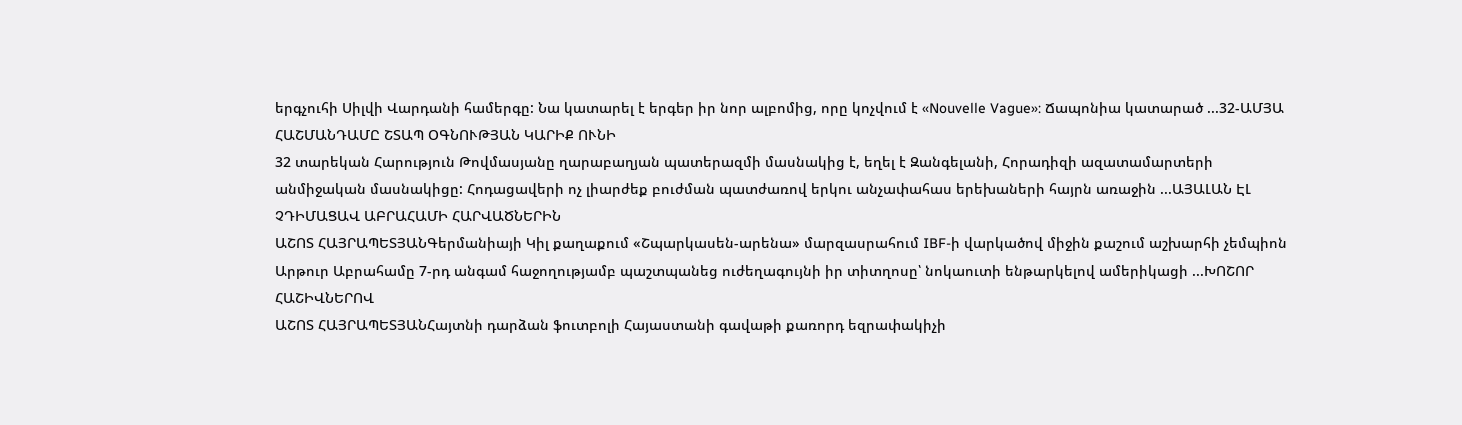երգչուհի Սիլվի Վարդանի համերգը: Նա կատարել է երգեր իր նոր ալբոմից, որը կոչվում է «Nouvelle Vague»: Ճապոնիա կատարած ...32-ԱՄՅԱ ՀԱՇՄԱՆԴԱՄԸ ՇՏԱՊ ՕԳՆՈՒԹՅԱՆ ԿԱՐԻՔ ՈՒՆԻ
32 տարեկան Հարություն Թովմասյանը ղարաբաղյան պատերազմի մասնակից է, եղել է Զանգելանի, Հորադիզի ազատամարտերի անմիջական մասնակիցը: Հոդացավերի ոչ լիարժեք բուժման պատժառով երկու անչափահաս երեխաների հայրն առաջին ...ԱՅԱԼԱՆ ԷԼ ՉԴԻՄԱՑԱՎ ԱԲՐԱՀԱՄԻ ՀԱՐՎԱԾՆԵՐԻՆ
ԱՇՈՏ ՀԱՅՐԱՊԵՏՅԱՆԳերմանիայի Կիլ քաղաքում «Շպարկասեն-արենա» մարզասրահում IBF-ի վարկածով միջին քաշում աշխարհի չեմպիոն Արթուր Աբրահամը 7-րդ անգամ հաջողությամբ պաշտպանեց ուժեղագույնի իր տիտղոսը՝ նոկաուտի ենթարկելով ամերիկացի ...ԽՈՇՈՐ ՀԱՇԻՎՆԵՐՈՎ
ԱՇՈՏ ՀԱՅՐԱՊԵՏՅԱՆՀայտնի դարձան ֆուտբոլի Հայաստանի գավաթի քառորդ եզրափակիչի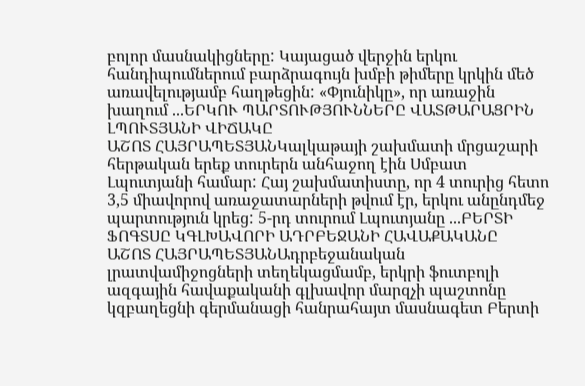բոլոր մասնակիցները: Կայացած վերջին երկու հանդիպումներում բարձրագույն խմբի թիմերը կրկին մեծ առավելությամբ հաղթեցին: «Փյունիկը», որ առաջին խաղում ...ԵՐԿՈՒ ՊԱՐՏՈՒԹՅՈՒՆՆԵՐԸ ՎԱՏԹԱՐԱՑՐԻՆ ԼՊՈՒՏՅԱՆԻ ՎԻՃԱԿԸ
ԱՇՈՏ ՀԱՅՐԱՊԵՏՅԱՆԿալկաթայի շախմատի մրցաշարի հերթական երեք տուրերն անհաջող էին Սմբատ Լպուտյանի համար: Հայ շախմատիստը, որ 4 տուրից հետո 3,5 միավորով առաջատարների թվում էր, երկու անընդմեջ պարտություն կրեց: 5-րդ տուրում Լպուտյանը ...ԲԵՐՏԻ ՖՈԳՏՍԸ ԿԳԼԽԱՎՈՐԻ ԱԴՐԲԵՋԱՆԻ ՀԱՎԱՔԱԿԱՆԸ
ԱՇՈՏ ՀԱՅՐԱՊԵՏՅԱՆԱդրբեջանական լրատվամիջոցների տեղեկացմամբ, երկրի ֆուտբոլի ազգային հավաքականի գլխավոր մարզչի պաշտոնը կզբաղեցնի գերմանացի հանրահայտ մասնագետ Բերտի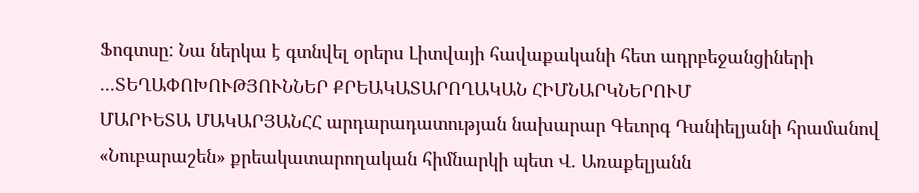Ֆոգտսը: Նա ներկա է գտնվել օրերս Լիտվայի հավաքականի հետ ադրբեջանցիների ...ՏԵՂԱՓՈԽՈՒԹՅՈՒՆՆԵՐ ՔՐԵԱԿԱՏԱՐՈՂԱԿԱՆ ՀԻՄՆԱՐԿՆԵՐՈՒՄ
ՄԱՐԻԵՏԱ ՄԱԿԱՐՅԱՆՀՀ արդարադատության նախարար Գեւորգ Դանիելյանի հրամանով «Նուբարաշեն» քրեակատարողական հիմնարկի պետ Վ. Առաքելյանն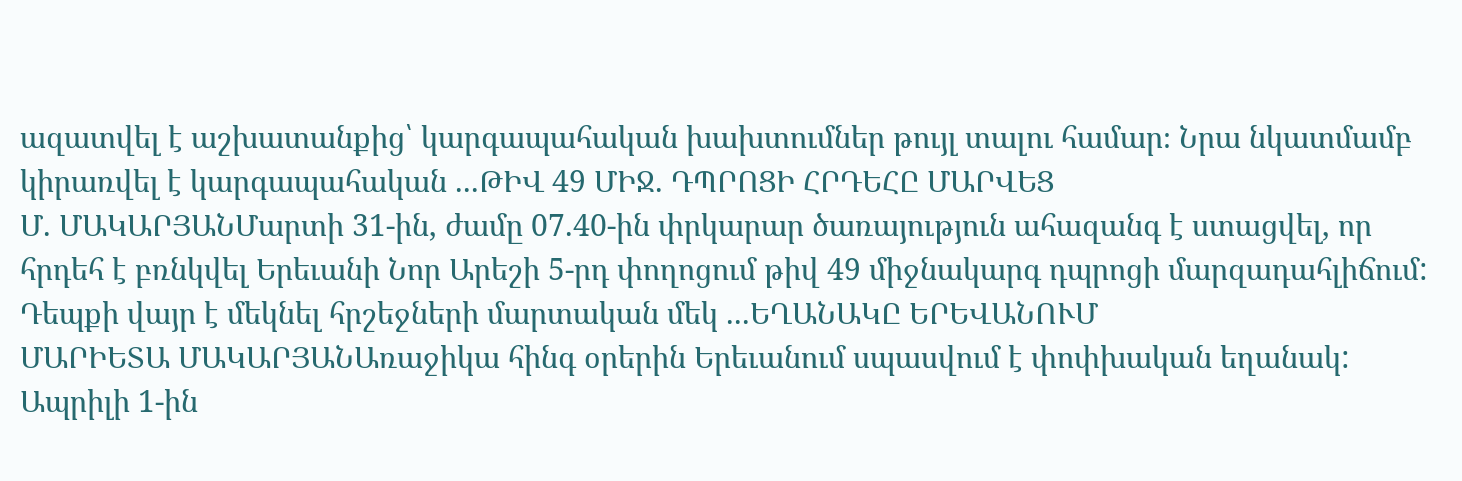ազատվել է աշխատանքից՝ կարգապահական խախտումներ թույլ տալու համար։ Նրա նկատմամբ կիրառվել է կարգապահական ...ԹԻՎ 49 ՄԻՋ. ԴՊՐՈՑԻ ՀՐԴԵՀԸ ՄԱՐՎԵՑ
Մ. ՄԱԿԱՐՅԱՆՄարտի 31-ին, ժամը 07.40-ին փրկարար ծառայություն ահազանգ է ստացվել, որ հրդեհ է բռնկվել Երեւանի Նոր Արեշի 5-րդ փողոցում թիվ 49 միջնակարգ դպրոցի մարզադահլիճում: Դեպքի վայր է մեկնել հրշեջների մարտական մեկ ...ԵՂԱՆԱԿԸ ԵՐԵՎԱՆՈՒՄ
ՄԱՐԻԵՏԱ ՄԱԿԱՐՅԱՆԱռաջիկա հինգ օրերին Երեւանում սպասվում է փոփխական եղանակ: Ապրիլի 1-ին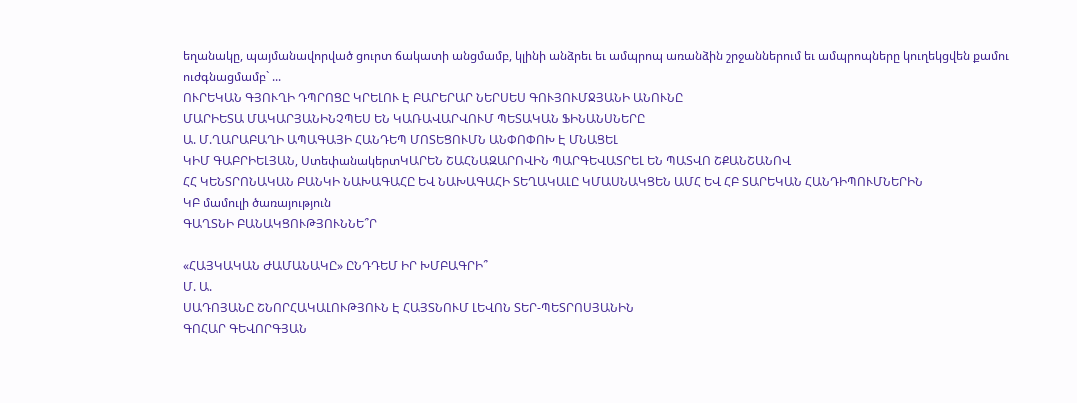եղանակը, պայմանավորված ցուրտ ճակատի անցմամբ, կլինի անձրեւ եւ ամպրոպ առանձին շրջաններում եւ ամպրոպները կուղեկցվեն քամու ուժգնացմամբ` ...
ՈՒՐԵԿԱՆ ԳՅՈՒՂԻ ԴՊՐՈՑԸ ԿՐԵԼՈՒ Է ԲԱՐԵՐԱՐ ՆԵՐՍԵՍ ԳՈՒՅՈՒՄՋՅԱՆԻ ԱՆՈՒՆԸ
ՄԱՐԻԵՏԱ ՄԱԿԱՐՅԱՆԻՆՉՊԵՍ ԵՆ ԿԱՌԱՎԱՐՎՈՒՄ ՊԵՏԱԿԱՆ ՖԻՆԱՆՍՆԵՐԸ
Ա. Մ.ՂԱՐԱԲԱՂԻ ԱՊԱԳԱՅԻ ՀԱՆԴԵՊ ՄՈՏԵՑՈՒՄՆ ԱՆՓՈՓՈԽ Է ՄՆԱՑԵԼ
ԿԻՄ ԳԱԲՐԻԵԼՅԱՆ, ՍտեփանակերտԿԱՐԵՆ ՇԱՀՆԱԶԱՐՈՎԻՆ ՊԱՐԳԵՎԱՏՐԵԼ ԵՆ ՊԱՏՎՈ ՇՔԱՆՇԱՆՈՎ
ՀՀ ԿԵՆՏՐՈՆԱԿԱՆ ԲԱՆԿԻ ՆԱԽԱԳԱՀԸ ԵՎ ՆԱԽԱԳԱՀԻ ՏԵՂԱԿԱԼԸ ԿՄԱՍՆԱԿՑԵՆ ԱՄՀ ԵՎ ՀԲ ՏԱՐԵԿԱՆ ՀԱՆԴԻՊՈՒՄՆԵՐԻՆ
ԿԲ մամուլի ծառայություն
ԳԱՂՏՆԻ ԲԱՆԱԿՑՈՒԹՅՈՒՆՆԵ՞Ր

«ՀԱՅԿԱԿԱՆ ԺԱՄԱՆԱԿԸ» ԸՆԴԴԵՄ ԻՐ ԽՄԲԱԳՐԻ՞
Մ. Ա.
ՍԱԴՈՅԱՆԸ ՇՆՈՐՀԱԿԱԼՈՒԹՅՈՒՆ Է ՀԱՅՏՆՈՒՄ ԼԵՎՈՆ ՏԵՐ-ՊԵՏՐՈՍՅԱՆԻՆ
ԳՈՀԱՐ ԳԵՎՈՐԳՅԱՆ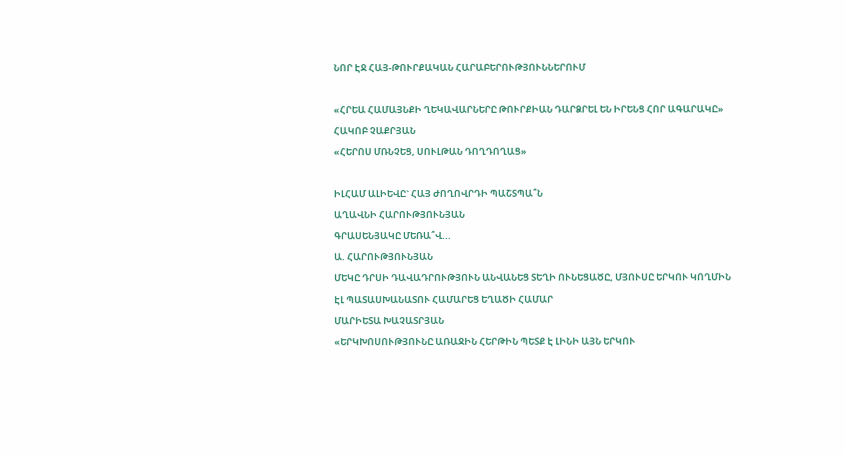ՆՈՐ ԷՋ ՀԱՅ-ԹՈՒՐՔԱԿԱՆ ՀԱՐԱԲԵՐՈՒԹՅՈՒՆՆԵՐՈՒՄ

«ՀՐԵԱ ՀԱՄԱՅՆՔԻ ՂԵԿԱՎԱՐՆԵՐԸ ԹՈՒՐՔԻԱՆ ԴԱՐՁՐԵԼ ԵՆ ԻՐԵՆՑ ՀՈՐ ԱԳԱՐԱԿԸ»
ՀԱԿՈԲ ՉԱՔՐՅԱՆ
«ՀԵՐՈՍ ՄՌՆՉԵՑ, ՍՈՒԼԹԱՆ ԴՈՂԴՈՂԱՑ»

ԻԼՀԱՄ ԱԼԻԵՎԸ` ՀԱՅ ԺՈՂՈՎՐԴԻ ՊԱՇՏՊԱ՞Ն
ԱՂԱՎՆԻ ՀԱՐՈՒԹՅՈՒՆՅԱՆ
ԳՐԱՍԵՆՅԱԿԸ ՄԵՌԱ՞Վ...
Ա. ՀԱՐՈՒԹՅՈՒՆՅԱՆ
ՄԵԿԸ ԴՐՍԻ ԴԱՎԱԴՐՈՒԹՅՈՒՆ ԱՆՎԱՆԵՑ ՏԵՂԻ ՈՒՆԵՑԱԾԸ, ՄՅՈՒՍԸ ԵՐԿՈՒ ԿՈՂՄԻՆ ԷԼ ՊԱՏԱՍԽԱՆԱՏՈՒ ՀԱՄԱՐԵՑ ԵՂԱԾԻ ՀԱՄԱՐ
ՄԱՐԻԵՏԱ ԽԱՉԱՏՐՅԱՆ
«ԵՐԿԽՈՍՈՒԹՅՈՒՆԸ ԱՌԱՋԻՆ ՀԵՐԹԻՆ ՊԵՏՔ Է ԼԻՆԻ ԱՅՆ ԵՐԿՈՒ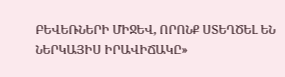ԲԵՎԵՌՆԵՐԻ ՄԻՋԵՎ, ՈՐՈՆՔ ՍՏԵՂԾԵԼ ԵՆ ՆԵՐԿԱՅԻՍ ԻՐԱՎԻՃԱԿԸ»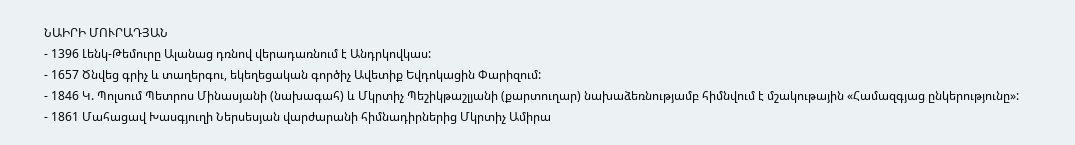ՆԱԻՐԻ ՄՈՒՐԱԴՅԱՆ
- 1396 Լենկ-Թեմուրը Ալանաց դռնով վերադառնում է Անդրկովկաս:
- 1657 Ծնվեց գրիչ և տաղերգու, եկեղեցական գործիչ Ավետիք Եվդոկացին Փարիզում:
- 1846 Կ. Պոլսում Պետրոս Մինասյանի (նախագահ) և Մկրտիչ Պեշիկթաշլյանի (քարտուղար) նախաձեռնությամբ հիմնվում է մշակութային «Համազգյաց ընկերությունը»:
- 1861 Մահացավ Խասգյուղի Ներսեսյան վարժարանի հիմնադիրներից Մկրտիչ Ամիրա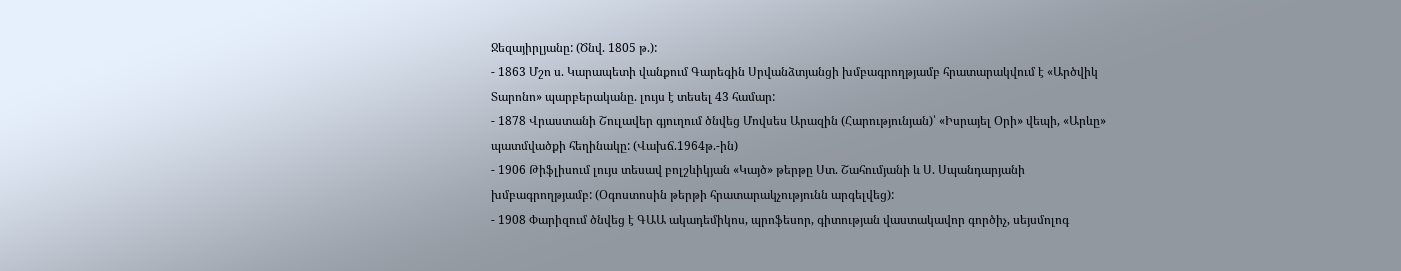Ջեզայիրլյանը: (Ծնվ. 1805 թ.):
- 1863 Մշո ս. Կարապետի վանքում Գարեգին Սրվանձտյանցի խմբագրողթյամբ հրատարակվում է «Արծվիկ Տարոնո» պարբերականը. լույս է տեսել 43 համար:
- 1878 Վրաստանի Շուլավեր գյուղում ծնվեց Մովսես Արազին (Հարությունյան)՝ «Իսրայել Օրի» վեպի, «Արևը» պատմվածքի հեղինակը: (Վախճ.1964թ.-ին)
- 1906 Թիֆլիսում լույս տեսավ բոլշևիկյան «Կայծ» թերթը Ստ. Շահումյանի և Ս. Սպանդարյանի խմբագրողթյամբ: (Օգոստոսին թերթի հրատարակչությունն արգելվեց):
- 1908 Փարիզում ծնվեց է ԳԱԱ ակադեմիկոս, պրոֆեսոր, գիտության վաստակավոր գործիչ, սեյսմոլոգ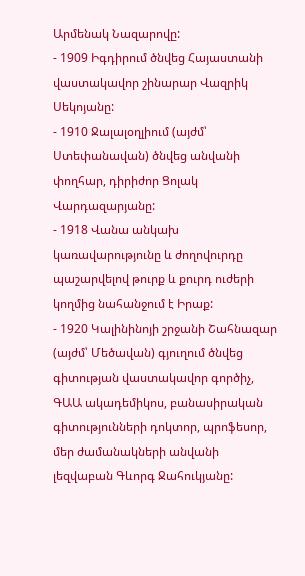Արմենակ Նազարովը:
- 1909 Իգդիրում ծնվեց Հայաստանի վաստակավոր շինարար Վազրիկ Սեկոյանը:
- 1910 Ջալալօղլիում (այժմ՝ Ստեփանավան) ծնվեց անվանի փողհար, դիրիժոր Ցոլակ Վարդազարյանը:
- 1918 Վանա անկախ կառավարությունը և ժողովուրդը պաշարվելով թուրք և քուրդ ուժերի կողմից նահանջում է Իրաք:
- 1920 Կալինինոյի շրջանի Շահնազար (այժմ՝ Մեծավան) գյուղում ծնվեց գիտության վաստակավոր գործիչ, ԳԱԱ ակադեմիկոս, բանասիրական գիտությունների դոկտոր, պրոֆեսոր, մեր ժամանակների անվանի լեզվաբան Գևորգ Ջահուկյանը: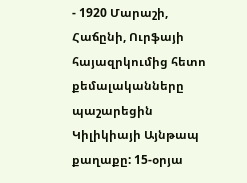- 1920 Մարաշի, Հաճընի, Ուրֆայի հայազրկումից հետո քեմալականները պաշարեցին Կիլիկիայի Այնթապ քաղաքը: 15-օրյա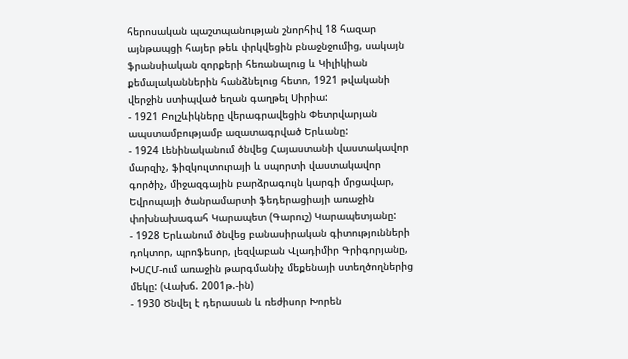հերոսական պաշտպանության շնորհիվ 18 հազար այնթապցի հայեր թեև փրկվեցին բնաջնջումից, սակայն ֆրանսիական զորքերի հեռանալուց և Կիլիկիան քեմալականներին հանձնելուց հետո, 1921 թվականի վերջին ստիպված եղան գաղթել Սիրիա:
- 1921 Բոլշևիկները վերագրավեցին Փետրվարյան ապստամբությամբ ազատագրված Երևանը:
- 1924 Լենինականում ծնվեց Հայաստանի վաստակավոր մարզիչ, ֆիզկուլտուրայի և սպորտի վաստակավոր գործիչ, միջազգային բարձրագույն կարգի մրցավար, Եվրոպայի ծանրամարտի ֆեդերացիայի առաջին փոխնախագահ Կարապետ (Գարուշ) Կարապետյանը:
- 1928 Երևանում ծնվեց բանասիրական գիտությունների դոկտոր, պրոֆեսոր, լեզվաբան Վլադիմիր Գրիգորյանը, ԽՍՀՄ-ում առաջին թարգմանիչ մեքենայի ստեղծողներից մեկը: (Վախճ. 2001թ.-ին)
- 1930 Ծնվել է դերասան և ռեժիսոր Խորեն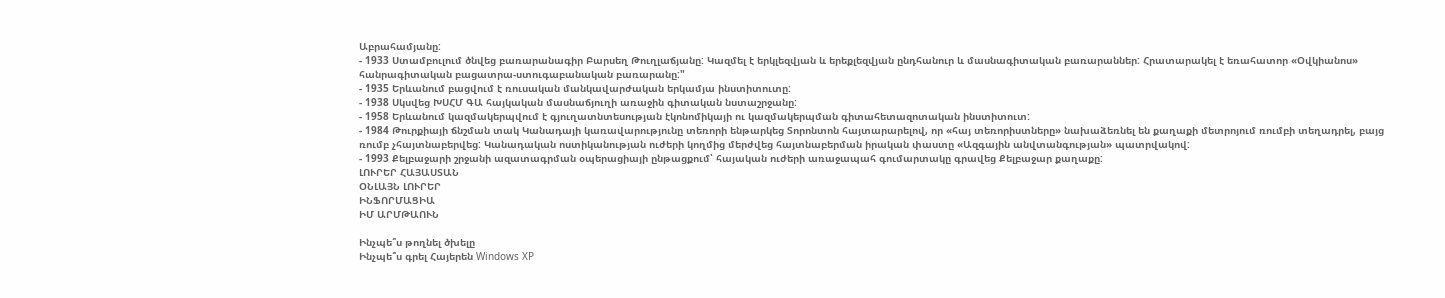Աբրահամյանը:
- 1933 Ստամբուլում ծնվեց բառարանագիր Բարսեղ Թուղլաճյանը: Կազմել է երկլեզվյան և երեքլեզվյան ընդհանուր և մասնագիտական բառարաններ: Հրատարակել է եռահատոր «Օվկիանոս» հանրագիտական բացատրա-ստուգաբանական բառարանը:"
- 1935 Երևանում բացվում է ռուսական մանկավարժական երկամյա ինստիտուտը:
- 1938 Սկսվեց ԽՍՀՄ ԳԱ հայկական մասնաճյուղի առաջին գիտական նստաշրջանը:
- 1958 Երևանում կազմակերպվում է գյուղատնտեսության էկոնոմիկայի ու կազմակերպման գիտահետազոտական ինստիտուտ:
- 1984 Թուրքիայի ճնշման տակ Կանադայի կառավարությունը տեռորի ենթարկեց Տորոնտոն հայտարարելով, որ «հայ տեռորիստները» նախաձեռնել են քաղաքի մետրոյում ռումբի տեղադրել, բայց ռումբ չհայտնաբերվեց: Կանադական ոստիկանության ուժերի կողմից մերժվեց հայտնաբերման իրական փաստը «Ազգային անվտանգության» պատրվակով:
- 1993 Քելբաջարի շրջանի ազատագրման օպերացիայի ընթացքում՝ հայական ուժերի առաջապահ գումարտակը գրավեց Քելբաջար քաղաքը:
ԼՈՒՐԵՐ ՀԱՅԱՍՏԱՆ
ՕՆԼԱՅՆ ԼՈՒՐԵՐ
ԻՆՖՈՐՄԱՑԻԱ
ԻՄ ԱՐՄԹԱՈՒՆ

Ինչպե՞ս թողնել ծխելը
Ինչպե՞ս գրել Հայերեն Windows XP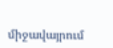միջավայրում